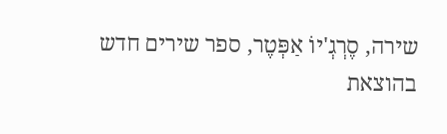שירה, סֶרְגְ'יוֹ אַפְּטֶר, ספר שירים חדש בהוצאת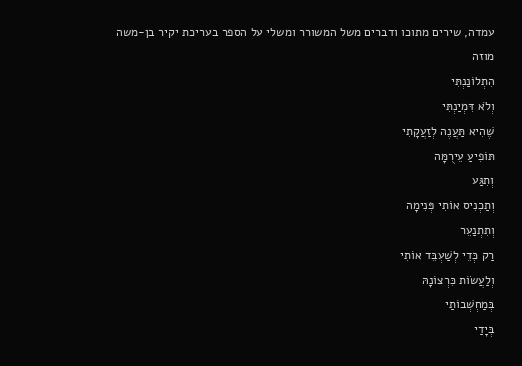עמדה, שירים מתוכו ודברים משל המשורר ומשלי על הספר בעריכת יקיר בן-משה
מוזה
הִתְלוֹנַנְתִּי
וְלֹא דִּמְיַנְתִּי
שֶׁהִיא תַּעֲנֶה לְזַעֲקָתִי
תּוֹפִיעַ עֵירֻמָּה
וְתִגַּע
וְתַכְנִיס אוֹתִי פְּנִימָה
וְתִתְנַעֵר
רַק כְּדֵי לְשַׁעְבֵּד אוֹתִי
וְלַעֲשׂוֹת כִּרְצוֹנָהּ
בְּמַחְשְׁבוֹתַי
בְּיָדַי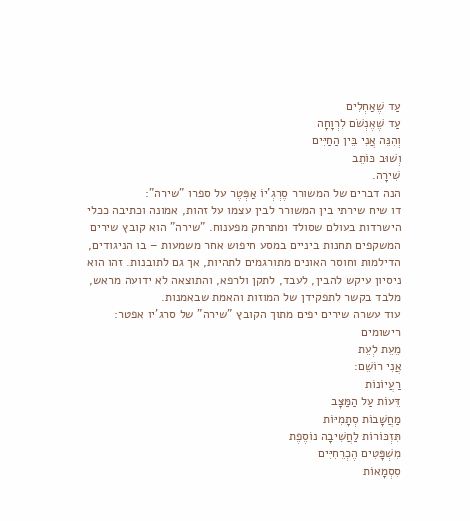עַד שֶׁאַחְלִים
עַד שֶׁאֶנְשֹׁם לִרְוָחָה
וְהִנֵּה אֲנִי בֵּין הַחַיִּים
וְשׁוּב כּוֹתֵב
שִׁירָה.
הנה דברים של המשורר סֶרְגְ'יוֹ אַפְּטֶר על ספרו "שירה":
דו שיח שירתי בין המשורר לבין עצמו על זהות, אמונה וכתיבה ככלי הישרדות בעולם שסולד ומתרחק מפענוח. "שירה" הוא קובץ שירים המשקפים תחנות ביניים במסע חיפוש אחר משמעות – בו הניגודים, הדילמות וחוסר האונים מתורגמים לתהיות, אך גם לתובנות. זהו הוא ניסיון עיקש להבין, לעבד, לתקן ולרפא, והתוצאה לא ידועה מראש, מלבד בקשר לתפקידן של המוזות והאמת שבאמנות.
עוד עשרה שירים יפים מתוך הקובץ "שירה" של סרג'יו אפטר:
רישומים
מֵעֵת לְעֵת
אֲנִי רוֹשֵׁם:
רַעֲיוֹנוֹת
דֵּעוֹת עַל הַמַּצָּב
מַחֲשָׁבוֹת סְתָמִיּוֹת
תִּזְכּוֹרוֹת לַחֲשִׁיבָה נוֹסֶפֶת
מִשְׁפָּטִים הֶכְרֵחִיִּים
סִסְמָאוֹת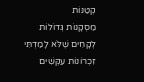קְטַנּוֹת
מַסְקָנוֹת גְּדוֹלוֹת
לְקָחִים שֶׁלֹּא לָמַדְתִּי
זִכְרוֹנוֹת עִקְּשִׁים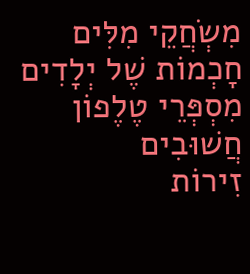מִשְׂחֲקֵי מִלִּים
חָכְמוֹת שֶׁל יְלָדִים
מִסְפְּרֵי טֶלֶפוֹן חֲשׁוּבִים
זִירוֹת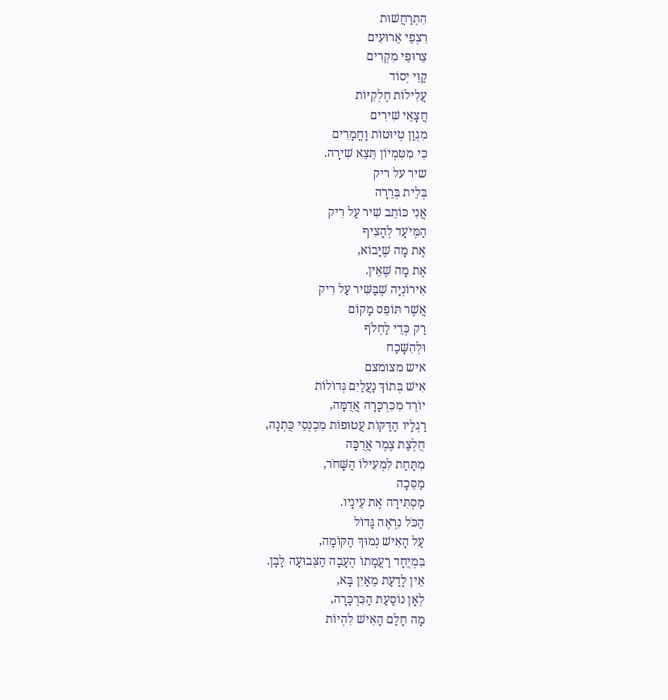הִתְרַחֲשׁוּת
רִצְפֵי אֵרוּעִים
צֵרוּפֵי מִקְרִים
קַוֵּי יְסוֹד
עֲלִילוֹת חֶלְקִיּוֹת
חֲצָאֵי שִׁירִים
מִגְוַן טְיוּטוֹת וָחֳמָרִים
כִּי מִטִּמְיוֹן תֵּצֵא שִׁירָה.
שיר על ריק
בְּלֵית בְּרֵרָה
אֲנִי כּוֹתֵב שִׁיר עַל רִיק
הַמְּיֹעָד לְהָצִיף
אֶת מָה שֶׁיָּבוֹא,
אֶת מָה שֶׁאֵין.
אִירוֹנְיָה שֶׁבַּשִּׁיר עַל רִיק
אֲשֶׁר תּוֹפֵס מָקוֹם
רַק כְּדֵי לַחְלֹף
וּלְהִשָּׁכַח
איש מצומצם
אִישׁ בְּתוֹךְ נַעֲלַיִם גְּדוֹלוֹת
יוֹרֵד מִכִּרְכָּרָה אֲדֻמָּה,
רַגְלָיו הַדַּקּוֹת עֲטוּפוֹת מִכְנְסֵי כֻּתְנָה,
חֻלְצַת צֶמֶר אֲרֻכָּה
מִתַּחַת לִמְעִילוֹ הַשָּׁחֹר,
מַסֵּכָה
מַסְתִּירָה אֶת עֵינָיו.
הַכֹּל נִרְאֶה גָּדוֹל
עַל הָאִישׁ נְמוּךְ הַקּוֹמָה,
בִּמְיֻחָד רַעֲמָתוֹ הֶעָבָה הַצְּבוּעָה לָבָן.
אֵין לָדַעַת מֵאַיִן בָּא,
לְאָן נוֹסַעַת הַכִּרְכָּרָה,
מָה חָלַם הָאִישׁ לִהְיוֹת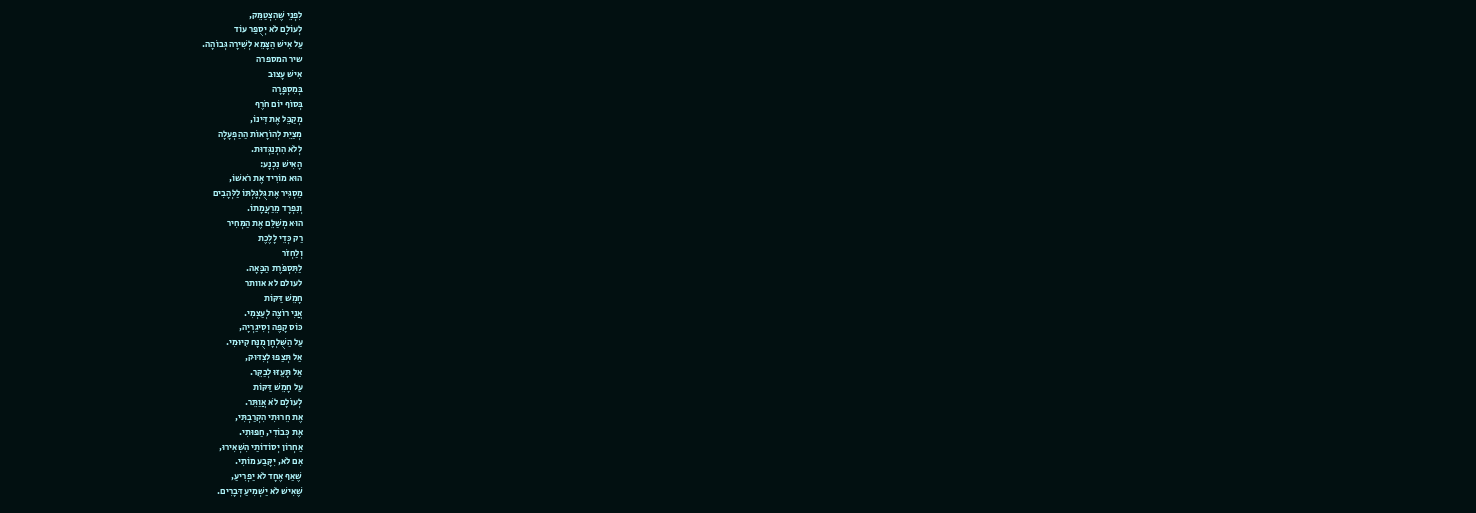לִפְנֵי שֶׁהִצְטַמֵּק,
לְעוֹלָם לֹא יְסֻפַּר עוֹד
עַל אִישׁ הַצָּמֵא לְשִׁירָה גְּבוֹהָה.
שיר המספרה
אִישׁ עָצוּב
בְּמִסְפָּרָה
בְּסוֹף יוֹם חֹרֶף
מְקַבֵּל אֶת דִּינוֹ,
מְצַיֵּת לְהוֹרָאוֹת הַהַפְעָלָה
לְלֹא הִתְנַגְּדוּת.
הָאִישׁ נִכְנָע:
הוּא מוֹרִיד אֶת רֹאשׁוֹ,
מַסְגִּיר אֶת גֻּלְגָּלְתּוֹ לַלְּהָבִים
וְנִפְרָד מֵרַעֲמָתוֹ.
הוּא מְשַׁלֵּם אֶת הַמְּחִיר
רַק כְּדֵי לָלֶכֶת
וְלַחְזֹר
לַתִּסְפֹּרֶת הַבָּאָה.
לעולם לא אוותר
חָמֵשׁ דַּקּוֹת
אֲנִי רוֹצֶה לְעַצְמִי.
כּוֹס קָפֶה וְסִיגַרְיָה,
עַל הַשֻּׁלְחָן מֻנָּח קִיּוּמִי.
אַל תְּצַפּוּ לְצִדּוּק,
אַל תָּעֵזּוּ לְבַקֵּר.
עַל חָמֵשׁ דַּקּוֹת
לְעוֹלָם לֹא אֲוַתֵּר.
אֶת חֵרוּתִי הִקְרַבְתִּי,
אֶת כְּבוֹדִי, חַפּוּתִי.
אַחְרוֹן יְסוֹדוֹתַי הִשְׁאִירוּ,
אִם לֹא, יִקָּבַע מוֹתִי.
שֶׁאַף אֶחָד לֹא יַפְרִיעַ,
שֶׁאִישׁ לֹא יַשְׁמִיעַ דְּבָרִים.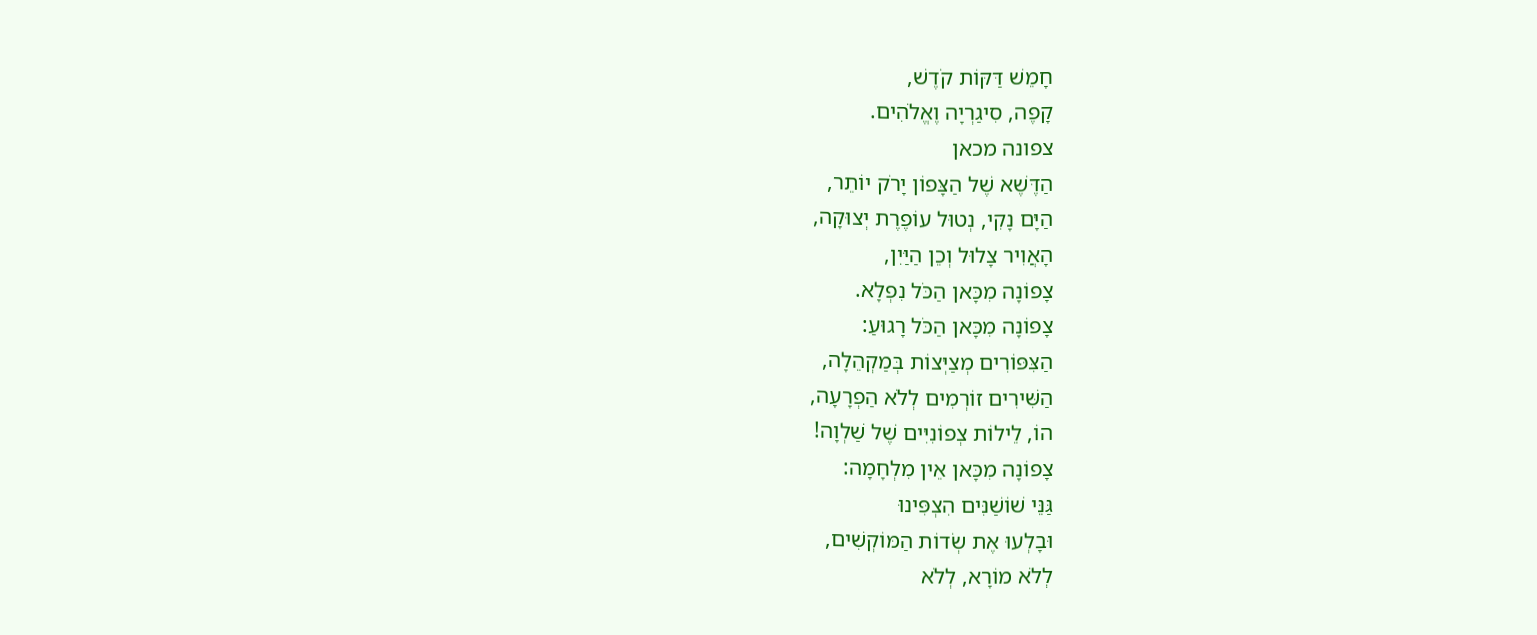חָמֵשׁ דַּקּוֹת קֹדֶשׁ,
קָפֶה, סִיגַרְיָה וֶאֱלֹהִים.
צפונה מכאן
הַדֶּשֶׁא שֶׁל הַצָּפוֹן יָרֹק יוֹתֵר,
הַיָּם נָקִי, נְטוּל עוֹפֶרֶת יְצוּקָה,
הָאֲוִיר צָלוּל וְכֵן הַיַּיִן,
צָפוֹנָה מִכָּאן הַכֹּל נִפְלָא.
צָפוֹנָה מִכָּאן הַכֹּל רָגוּעַ:
הַצִּפּוֹרִים מְצַיְּצוֹת בְּמַקְהֵלָה,
הַשִּׁירִים זוֹרְמִים לְלֹא הַפְרָעָה,
הוֹ, לֵילוֹת צְפוֹנִיִּים שֶׁל שַׁלְוָה!
צָפוֹנָה מִכָּאן אֵין מִלְחָמָה:
גַּנֵּי שׁוֹשַׁנִּים הִצְפִּינוּ
וּבָלְעוּ אֶת שְׂדוֹת הַמּוֹקְשִׁים,
לְלֹא מוֹרָא, לְלֹא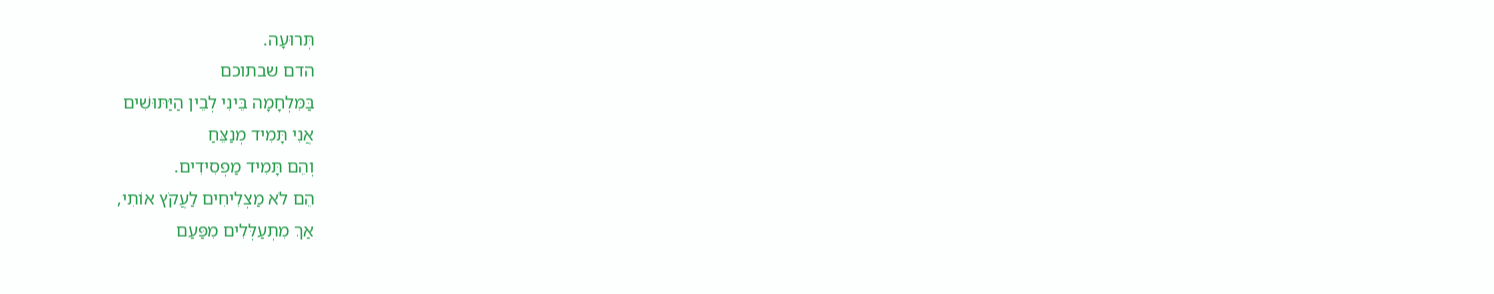תְּרוּעָה.
הדם שבתוכם
בַּמִּלְחָמָה בֵּינִי לְבֵין הַיַּתּוּשִׁים
אֲנִי תָּמִיד מְנַצֵּחַ
וְהֵם תָּמִיד מַפְסִידִים.
הֵם לֹא מַצְלִיחִים לַעֲקֹץ אוֹתִי,
אַךְ מִתְעַלְּלִים מִפַּעַם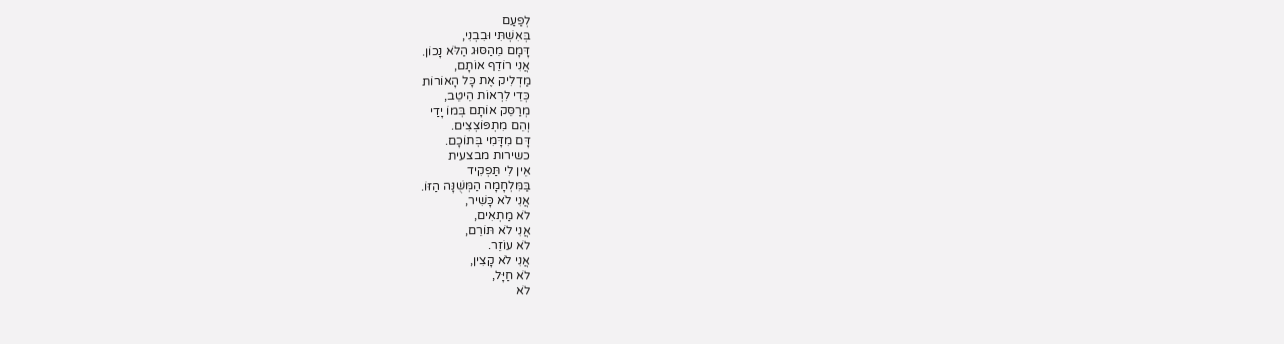לְפַעַם
בְּאִשְׁתִּי וּבִבְנִי,
דָּמָם מֵהַסּוּג הַלֹּא נָכוֹן.
אֲנִי רוֹדֵף אוֹתָם,
מַדְלִיק אֶת כָּל הָאוֹרוֹת
כְּדֵי לִרְאוֹת הֵיטֵב,
מְרַסֵּק אוֹתָם בְּמוֹ יָדַי
וְהֵם מִתְפּוֹצְצִים.
דָּם מִדָּמִי בְּתוֹכָם.
כשירות מבצעית
אֵין לִי תַּפְקִיד
בַּמִּלְחָמָה הַמְּשֻׁנָּה הַזּוֹ.
אֲנִי לֹא כָּשִׁיר,
לֹא מַתְאִים,
אֲנִי לֹא תּוֹרֵם,
לֹא עוֹזֵר.
אֲנִי לֹא קָצִין,
לֹא חַיָּל,
לֹא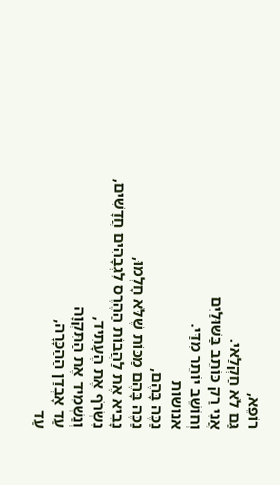רוֹפֵא,
גַּם לֹא חַקְלַאי.
אֲנִי רַק כּוֹתֵב בַּשּׁוּלַיִם
וְחוֹשֵׁב יוֹתֵר מִדַּי.
אנושות
נַכֶּה בָּהֶם,
נַכֶּה בָּהֶם מַכּוֹת שֶׁלֹּא חָלְמוּ,
נָבִיא אֶת לַהֲבוֹת הַהֶרֶס לִגְבָהִים חֲדָשִׁים,
נִשְׂרֹף אֶת הֶעָתִיד,
וְנַשְׁמִיד אֶת הַתִּקְוָה
עַד אָבְדַן הַהַכָּרָה,
עַד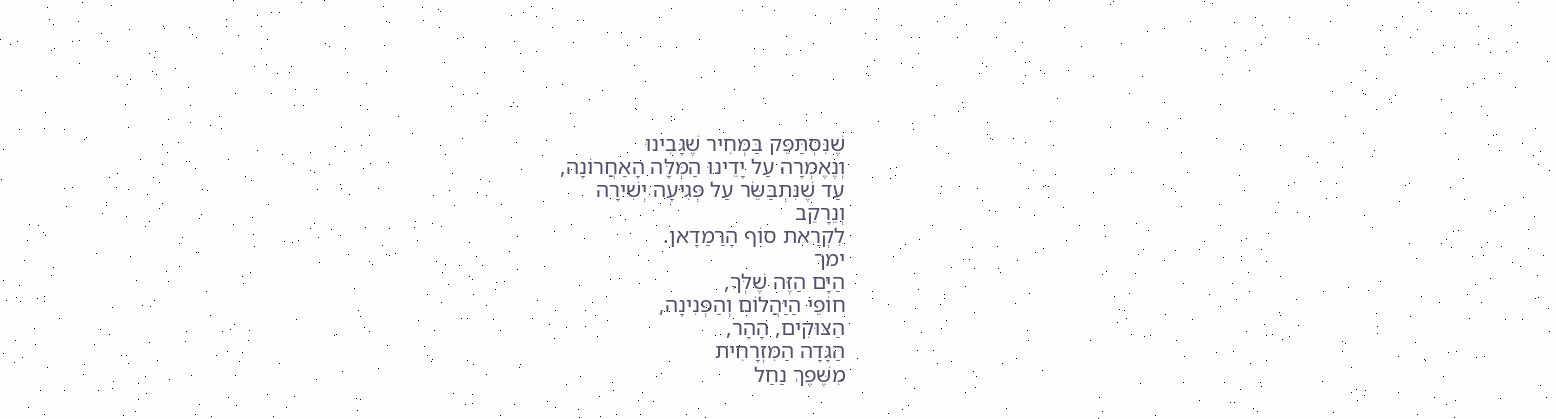שֶׁנִּסְתַּפֵּק בַּמְּחִיר שֶׁגָּבִינוּ
וְנֶאֶמְרָה עַל יָדֵינוּ הַמִּלָּה הָאַחֲרוֹנָה,
עַד שֶׁנִּתְבַּשֵּׂר עַל פְּגִיעָה יְשִׁירָה
וְנֵרָקֵב
לִקְרַאת סוֹף הָרַמַדָאן.
ימך
הַיָּם הַזֶּה שֶׁלְּךָ,
חוֹפֵי הַיַּהֲלוֹם וְהַפְּנִינָה,
הַצּוּקִים, הָהָר,
הַגָּדָה הַמִּזְרָחִית
מִשֶּׁפֶךְ נַחַל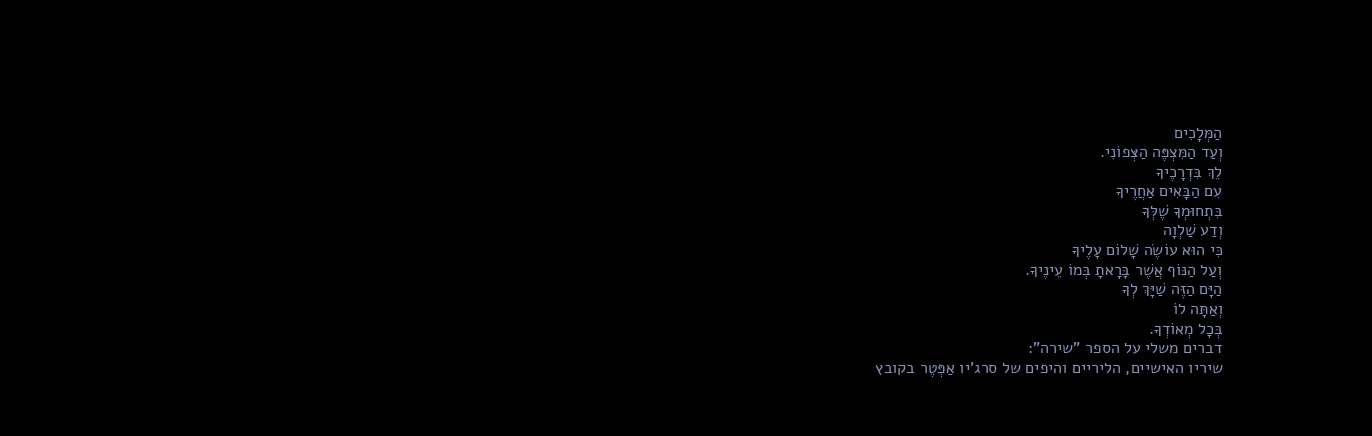הַמְּלָכִים
וְעַד הַמִּצְפֶּה הַצְּפוֹנִי.
לֵךְ בִּדְרָכֶיךָ
עִם הַבָּאִים אַחֲרֶיךָ
בִּתְחוּמְךָ שֶׁלְּךָ
וְדַע שַׁלְוָה
כִּי הוּא עוֹשֶׂה שָׁלוֹם עָלֶיךָ
וְעַל הַנּוֹף אֲשֶׁר בָּרָאתָ בְּמוֹ עֵינֶיךָ.
הַיָּם הַזֶּה שַׁיָּךְ לְךָ
וְאַתָּה לוֹ
בְּכָל מְאוֹדְךָ.
דברים משלי על הספר "שירה":
שיריו האישיים, הליריים והיפים של סרג'יו אַפְּטֶר בקובץ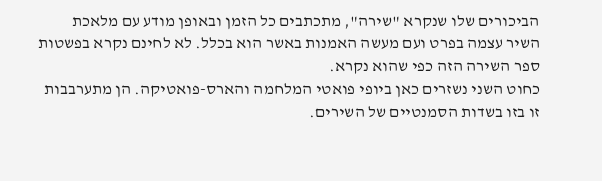הביכורים שלו שנקרא "שירה", מתכתבים כל הזמן ובאופן מודע עם מלאכת השיר עצמה בפרט ועם מעשה האמנות באשר הוא בכלל. לא לחינם נקרא בפשטות ספר השירה הזה כפי שהוא נקרא.
כחוט השני נשזרים כאן ביופי פואטי המלחמה והארס-פואטיקה. הן מתערבבות זו בזו בשדות הסמנטיים של השירים.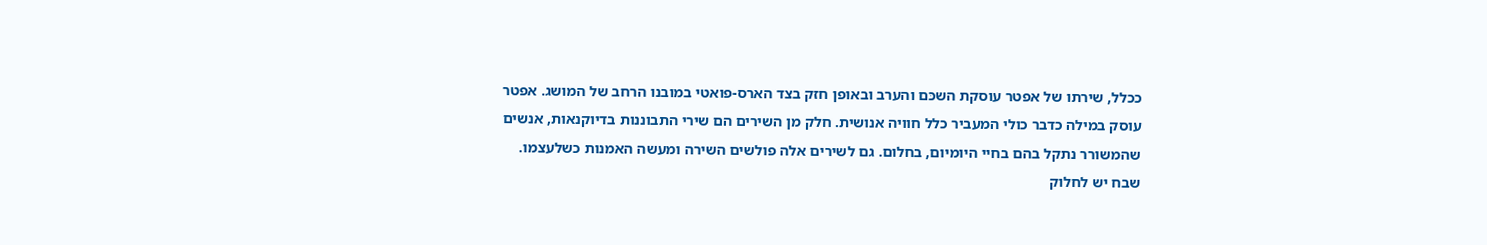ככלל, שירתו של אפטר עוסקת השכּם והערב ובאופן חזק בצד הארס-פואטי במובנו הרחב של המושג. אפטר עוסק במילה כדבר כולי המעביר כלל חוויה אנושית. חלק מן השירים הם שירי התבוננות בדיוקנאות, אנשים שהמשורר נתקל בהם בחיי היומיום, בחלום. גם לשירים אלה פולשים השירה ומעשה האמנות כשלעצמו.
שבח יש לחלוק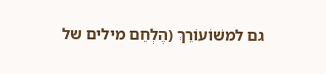גם למשׁוֹעוֹרֵךְ (הֶלְחֵם מילים של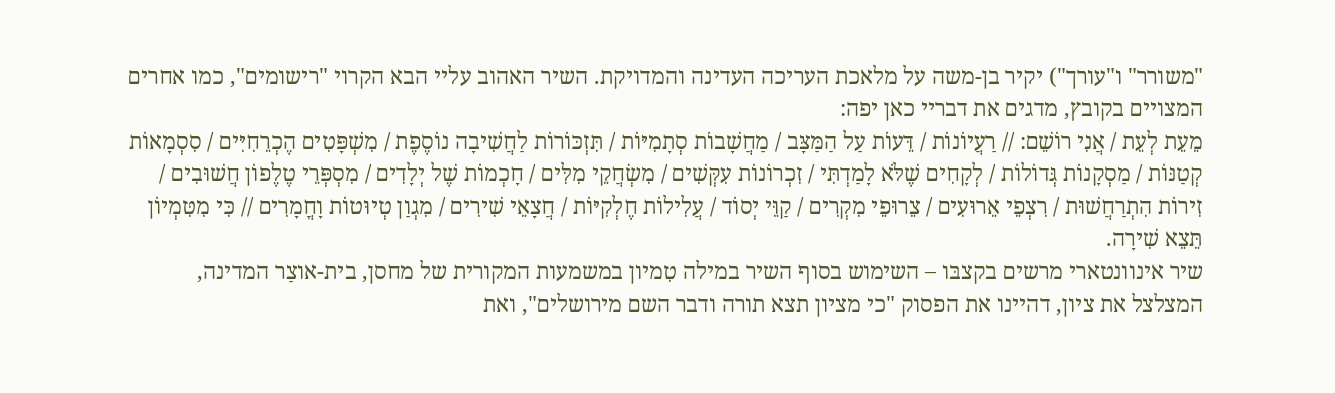"משורר" ו"עורך") יקיר בן-משה על מלאכת העריכה העדינה והמדויקת. השיר האהוב עליי הבא הקרוי "רישומים", כמו אחרים המצויים בקובץ, מדגים את דבריי כאן יפה:
מֵעֵת לְעֵת / אֲנִי רוֹשֵׁם: // רַעֲיוֹנוֹת / דֵּעוֹת עַל הַמַּצָּב / מַחֲשָׁבוֹת סְתָמִיּוֹת / תִּזְכּוֹרוֹת לַחֲשִׁיבָה נוֹסֶפֶת / מִשְׁפָּטִים הֶכְרֵחִיִּים / סִסְמָאוֹת קְטַנּוֹת / מַסְקָנוֹת גְּדוֹלוֹת / לְקָחִים שֶׁלֹּא לָמַדְתִּי / זִכְרוֹנוֹת עִקְּשִׁים / מִשְׂחֲקֵי מִלִּים / חָכְמוֹת שֶׁל יְלָדִים / מִסְפְּרֵי טֶלֶפוֹן חֲשׁוּבִים / זִירוֹת הִתְרַחֲשׁוּת / רִצְפֵי אֵרוּעִים / צֵרוּפֵי מִקְרִים / קַוֵּי יְסוֹד / עֲלִילוֹת חֶלְקִיּוֹת / חֲצָאֵי שִׁירִים / מִגְוַן טְיוּטוֹת וָחֳמָרִים // כִּי מִטִּמְיוֹן תֵּצֵא שִׁירָה.
שיר אינוונטארי מרשים בקצבּו – השימוש בסוף השיר במילה טִמיון במשמעות המקורית של מחסן, בית-אוצַר המדינה, המצלצל את ציון, דהיינו את הפסוק "כי מציון תצא תורה ודבר השם מירושלים", ואת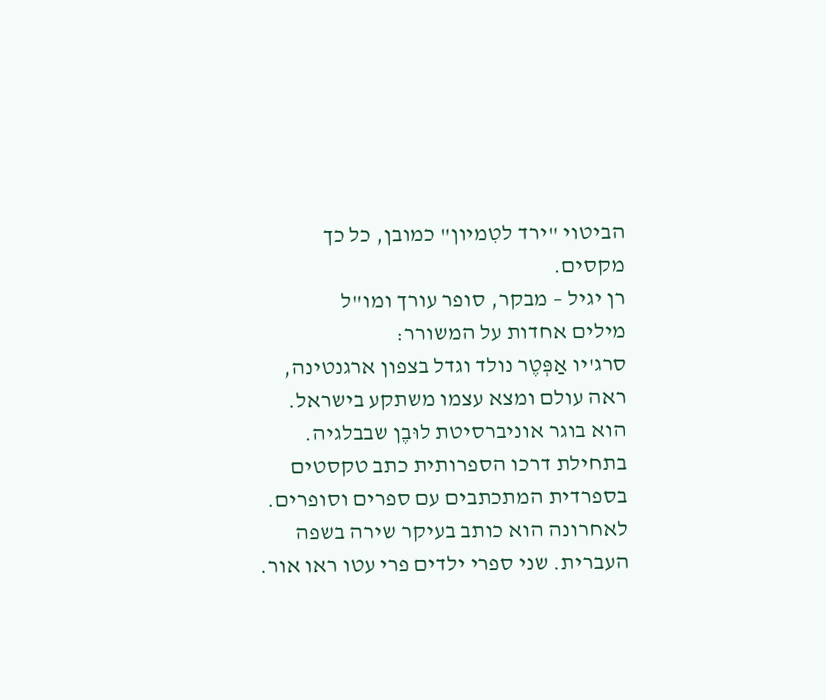הביטוי "ירד לטִמיון" כמובן, כל כך מקסים.
רן יגיל – מבקר, סופר עורך ומו"ל
מילים אחדות על המשורר:
סרג'יו אַפְּטֶר נולד וגדל בצפון ארגנטינה, ראה עולם ומצא עצמו משתקע בישראל. הוא בוגר אוניברסיטת לוּבֶן שבבלגיה. בתחילת דרכו הספרותית כתב טקסטים בספרדית המתכתבים עם ספרים וסופרים. לאחרונה הוא כותב בעיקר שירה בשפה העברית. שני ספרי ילדים פרי עטו ראו אור.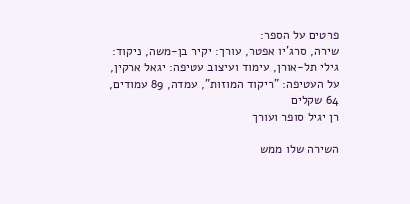פרטים על הספר:
שירה, סרג'יו אפטר, עורך: יקיר בן-משה, ניקוד: גילי תל-אורן, עימוד ועיצוב עטיפה: יגאל ארקין, על העטיפה: "ריקוד המוזות", עמדה, 89 עמודים, 64 שקלים
רן יגיל סופר ועורך

השירה שלו ממש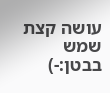עושה קצת שמש בבטן:-)